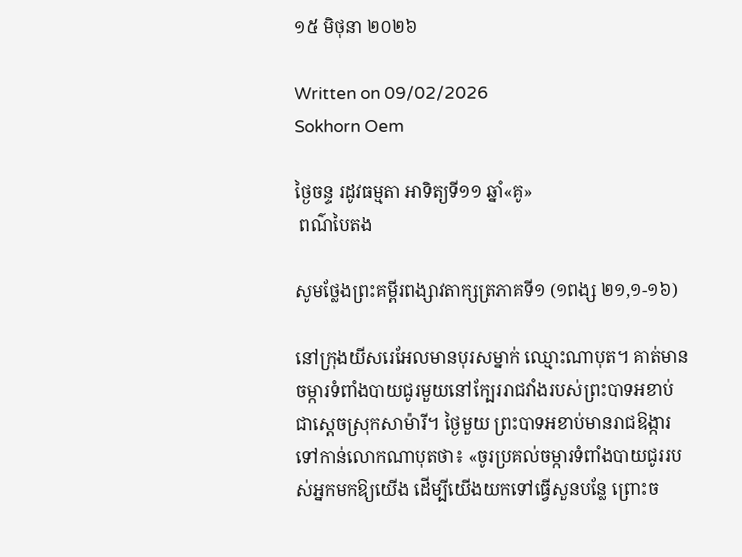១៥ មិថុនា ២០២៦

Written on 09/02/2026
Sokhorn Oem

ថ្ងៃចន្ទ រដូវធម្មតា អាទិត្យទី១១ ឆ្នាំ«គូ»
 ពណ៌បៃតង

សូមថ្លែងព្រះគម្ពីរពង្សាវតាក្សត្រភាគទី១ (១ពង្ស ២១,១-១៦)

នៅក្រុងយីសរេអែលមានបុរសម្នាក់ ឈ្មោះណាបុត។ គាត់មានចម្ការទំពាំងបាយជូរមួយនៅក្បែររាជវាំងរបស់ព្រះបាទអខាប់ ជាស្តេចស្រុកសាម៉ារី។ ថ្ងៃមួយ ព្រះបាទអខាប់មានរាជឱង្ការទៅកាន់លោកណាបុតថា៖ «ចូរប្រគល់ចម្ការទំពាំងបាយជូររបស់អ្នកមកឱ្យយើង ដើម្បីយើងយកទៅធ្វើសួនបន្លែ ព្រោះច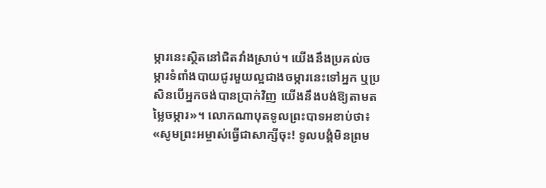ម្ការនេះស្ថិតនៅជិតវាំងស្រាប់។ យើងនឹងប្រគល់ចម្ការទំពាំងបាយជូរមួយល្អជាងចម្ការនេះទៅអ្នក ឬប្រសិនបើអ្នកចង់បានប្រាក់វិញ យើងនឹងបង់ឱ្យតាមតម្លៃចម្ការ»។ លោកណាបុតទូលព្រះបាទអខាប់ថា៖ «សូមព្រះអម្ចាស់ធ្វើជាសាក្សីចុះ! ទូលបង្គំមិនព្រម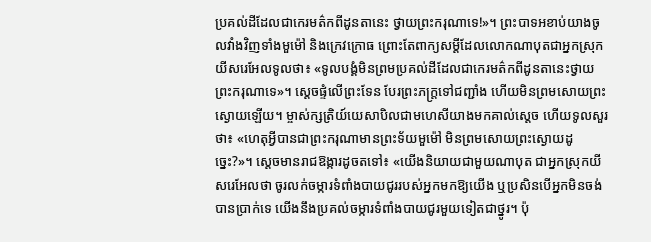ប្រគល់ដីដែលជាកេរមត៌កពីដូនតានេះ ថ្វាយព្រះករុណាទេ!»។ ព្រះបាទអខាប់យាងចូលវាំងវិញទាំងមួម៉ៅ និងក្រេវក្រោធ ព្រោះតែពាក្យសម្តីដែលលោកណាបុតជាអ្នកស្រុកយីសរេអែលទូលថា៖ «ទូលបង្គំមិនព្រមប្រគល់ដីដែលជាកេរមត៌កពីដូនតានេះថ្វាយព្រះករុណាទេ»។ ស្តេចផ្ទំលើព្រះទែន បែរព្រះភក្ត្រទៅជញ្ជាំង ហើយមិនព្រមសោយព្រះស្ងោយឡើយ។ ម្ចាស់ក្សត្រិយ៍យេសាបិលជាមហេសីយាងមកគាល់ស្តេច ហើយទូលសួរថា៖ «ហេតុអ្វីបានជាព្រះករុណាមានព្រះទ័យមួម៉ៅ មិនព្រមសោយព្រះស្ងោយដូច្នេះ?»។ ស្តេចមានរាជឱង្ការដូចតទៅ៖ «យើងនិយាយជាមួយណាបុត ជាអ្នកស្រុកយីសរេអែលថា ចូរលក់ចម្ការទំពាំងបាយជូររបស់អ្នកមកឱ្យយើង ឬប្រសិនបើអ្នកមិនចង់បានប្រាក់ទេ យើងនឹងប្រគល់ចម្ការទំពាំងបាយជូរមួយទៀតជាថ្នូរ។ ប៉ុ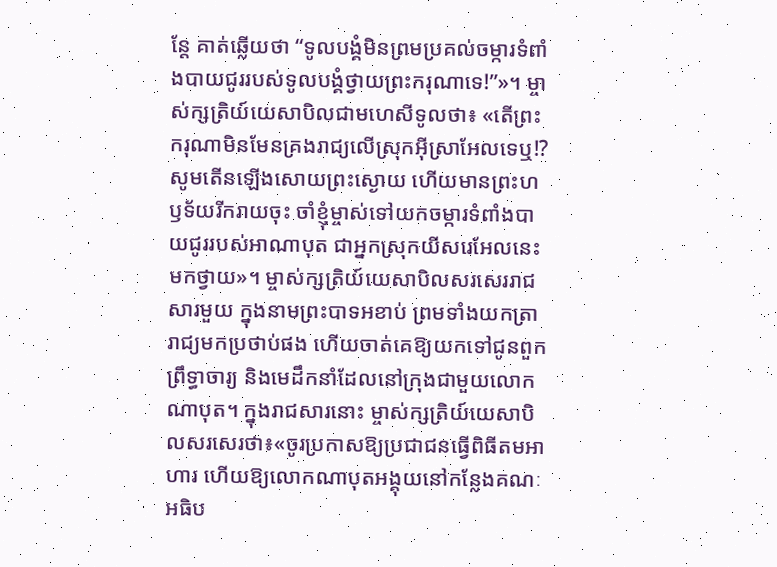ន្តែ គាត់ឆ្លើយថា “ទូលបង្គំមិនព្រមប្រគល់ចម្ការទំពាំងបាយជូររបស់ទូលបង្គំថ្វាយព្រះករុណាទេ!”»។ ម្ចាស់ក្សត្រិយ៍យេសាបិលជាមហេសីទូលថា៖ «តើព្រះករុណាមិនមែនគ្រងរាជ្យលើស្រុកអ៊ីស្រាអែលទេឬ!? សូមតើនឡើងសោយព្រះស្ងោយ ហើយមានព្រះហឫទ័យរីករាយចុះ ចាំខ្ញុំម្ចាស់ទៅយកចម្ការទំពាំងបាយជូររបស់អាណាបុត ជាអ្នកស្រុកយីសរេអែលនេះមកថ្វាយ»។ ម្ចាស់ក្សត្រិយ៍យេសាបិលសរសេររាជសារមួយ ក្នុងនាមព្រះបាទអខាប់ ព្រមទាំងយកត្រារាជ្យមកប្រថាប់ផង ហើយចាត់គេឱ្យយកទៅជូនពួកព្រឹទ្ធាចារ្យ និងមេដឹកនាំដែលនៅក្រុងជាមួយលោកណាបុត។ ក្នុងរាជសារនោះ ម្ចាស់ក្សត្រិយ៍យេសាបិលសរសេរថា៖«ចូរប្រកាសឱ្យប្រជាជនធ្វើពិធីតមអាហារ ហើយឱ្យលោកណាបុតអង្គុយនៅកន្លែងគណៈអធិប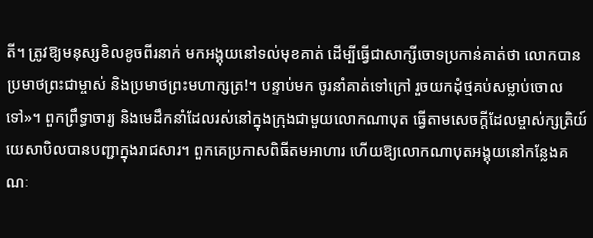តី។ ត្រូវឱ្យមនុស្សខិលខូចពីរនាក់ មកអង្គុយនៅទល់មុខគាត់ ដើម្បីធ្វើជាសាក្សីចោទប្រកាន់គាត់ថា លោកបានប្រមាថព្រះជាម្ចាស់ និងប្រមាថព្រះមហាក្សត្រ!។ បន្ទាប់មក ចូរនាំគាត់ទៅក្រៅ រួចយកដុំថ្មគប់សម្លាប់ចោលទៅ»។ ពួកព្រឹទ្ធាចារ្យ និងមេដឹកនាំដែលរស់នៅក្នុងក្រុងជាមួយលោកណាបុត ធ្វើតាមសេចក្តីដែលម្ចាស់ក្សត្រិយ៍យេសាបិលបានបញ្ជាក្នុងរាជសារ។ ពួកគេប្រកាសពិធីតមអាហារ ហើយឱ្យលោកណាបុតអង្គុយនៅកន្លែងគណៈ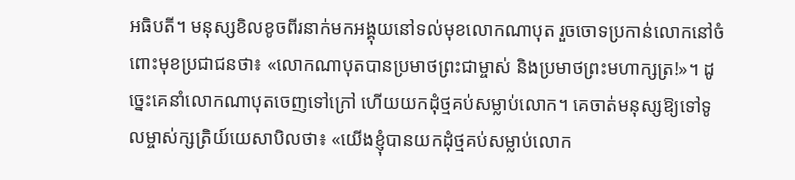អធិបតី។ មនុស្សខិលខូចពីរនាក់មកអង្គុយនៅទល់មុខលោកណាបុត រួចចោទប្រកាន់លោកនៅចំពោះមុខប្រជាជនថា៖ «លោកណាបុតបានប្រមាថព្រះជាម្ចាស់ និងប្រមាថព្រះមហាក្សត្រ!»។ ដូច្នេះគេនាំលោកណាបុតចេញទៅក្រៅ ហើយយកដុំថ្មគប់សម្លាប់លោក។ គេចាត់មនុស្សឱ្យទៅទូលម្ចាស់ក្សត្រិយ៍យេសាបិលថា៖ «យើងខ្ញុំបានយកដុំថ្មគប់សម្លាប់លោក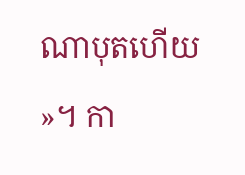ណាបុតហើយ »។ កា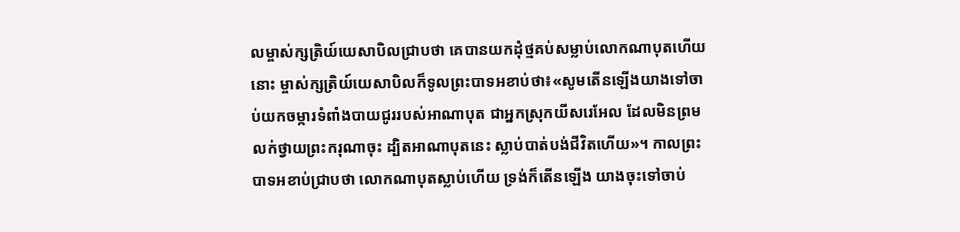លម្ចាស់ក្សត្រិយ៍យេសាបិលជ្រាបថា គេបានយកដុំថ្មគប់សម្លាប់លោកណាបុតហើយនោះ ម្ចាស់ក្សត្រិយ៍យេសាបិលក៏ទូលព្រះបាទអខាប់ថា៖«សូមតើនឡើងយាងទៅចាប់យកចម្ការទំពាំងបាយជូររបស់អាណាបុត ជាអ្នកស្រុកយីសរេអែល ដែលមិនព្រមលក់ថ្វាយព្រះករុណាចុះ ដ្បិតអាណាបុតនេះ ស្លាប់បាត់បង់ជីវិតហើយ»។ កាលព្រះបាទអខាប់ជ្រាបថា លោកណាបុតស្លាប់ហើយ ទ្រង់ក៏តើនឡើង យាងចុះទៅចាប់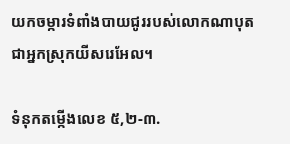យកចម្ការទំពាំងបាយជូររបស់លោកណាបុត ជាអ្នកស្រុកយីសរេអែល។

ទំនុកតម្កើងលេខ ៥,២-៣.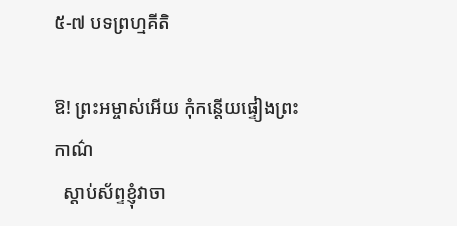៥-៧ បទព្រហ្មគីតិ

ឱ! ព្រះអម្ចាស់អើយ កុំកន្តើយផ្ទៀងព្រះកាណ៌
  ស្តាប់ស័ព្ទខ្ញុំវាចា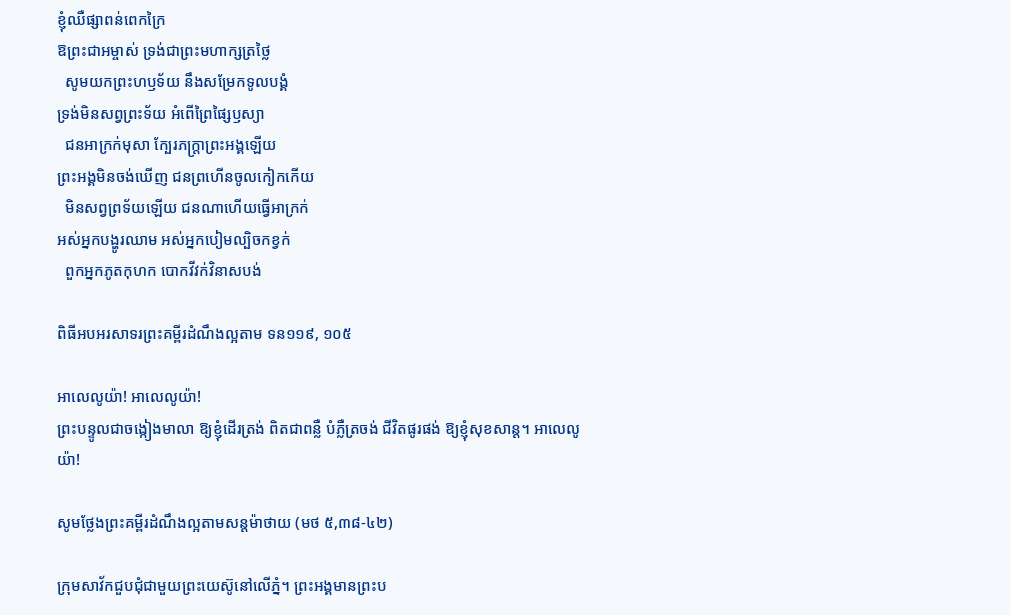ខ្ញុំឈឺផ្សាពន់ពេកក្រៃ
ឱព្រះជាអម្ចាស់ ទ្រង់ជាព្រះមហាក្សត្រថ្លៃ
  សូមយកព្រះហឫទ័យ នឹងសម្រែកទូលបង្គំ
ទ្រង់មិនសព្វព្រះទ័យ អំពើព្រៃផ្សៃឫស្យា
  ជនអាក្រក់មុសា ក្បែរភក្ត្រាព្រះអង្គឡើយ
ព្រះអង្គមិនចង់ឃើញ ជនព្រហើនចូលកៀកកើយ
  មិនសព្វព្រទ័យឡើយ ជនណាហើយធ្វើអាក្រក់
អស់អ្នកបង្ហូរឈាម អស់អ្នកបៀមល្បិចកខ្វក់
  ពួកអ្នកភូតកុហក បោកវីវក់វិនាសបង់

ពិធីអបអរសាទរព្រះគម្ពីរដំណឹងល្អតាម ទន១១៩, ១០៥

អាលេលូយ៉ា! អាលេលូយ៉ា!
ព្រះបន្ទូលជាចង្កៀងមាលា ឱ្យខ្ញុំដើរត្រង់ ពិតជាពន្លឺ បំភ្លឺត្រចង់ ជីវិតផូរផង់ ឱ្យខ្ញុំសុខសាន្ត។ អាលេលូយ៉ា!

សូមថ្លែងព្រះគម្ពីរដំណឹងល្អតាមសន្តម៉ាថាយ (មថ ៥,៣៨-៤២)

ក្រុមសាវ័កជួបជុំជាមួយព្រះយេស៊ូនៅលើភ្នំ។ ព្រះអង្គមានព្រះប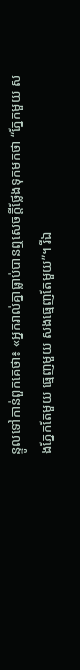ន្ទូលទៅកាន់ពួកគេថា៖ «អ្នករាល់គ្នាធ្លាប់បានឮសេចក្តីថ្លែងទុកមកថា “ភ្នែកមួយ សងភ្នែកតែមួយ ធ្មេញមួយ សងធ្មេញតែមួយ”។ រីឯ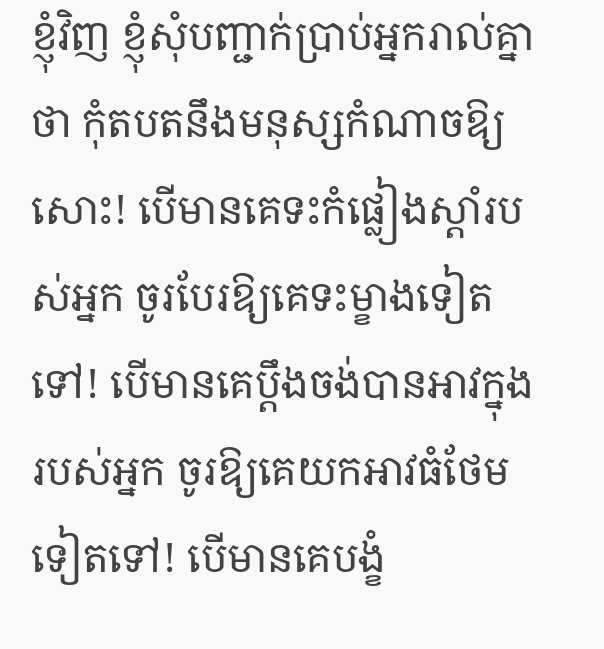ខ្ញុំវិញ ខ្ញុំសុំបញ្ជាក់ប្រាប់អ្នករាល់គ្នាថា កុំតបតនឹងមនុស្សកំណាចឱ្យសោះ! បើមានគេទះកំផ្លៀងស្តាំរបស់អ្នក ចូរបែរឱ្យគេទះម្ខាងទៀតទៅ! បើមានគេប្តឹងចង់បានអាវក្នុងរបស់អ្នក ចូរឱ្យគេយកអាវធំថែមទៀតទៅ! បើមានគេបង្ខំ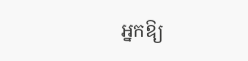អ្នកឱ្យ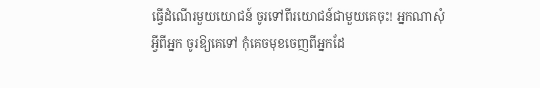ធ្វើដំណើរមួយយោជន៍ ចូរទៅពីរយោជន៍ជាមួយគេចុះ! អ្នកណាសុំអ្វីពីអ្នក ចូរឱ្យគេទៅ កុំគេចមុខចេញពីអ្នកដែ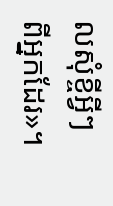លសុំខ្ចីអ្វីៗពីអ្នកដែរ»។